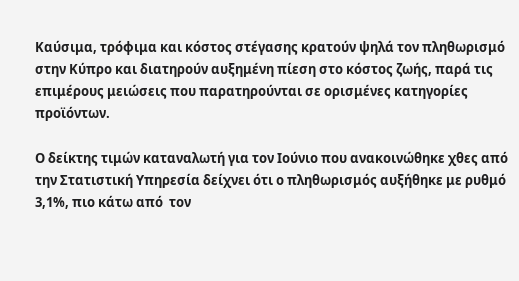Καύσιμα, τρόφιμα και κόστος στέγασης κρατούν ψηλά τον πληθωρισμό στην Κύπρο και διατηρούν αυξημένη πίεση στο κόστος ζωής, παρά τις επιμέρους μειώσεις που παρατηρούνται σε ορισμένες κατηγορίες προϊόντων.

Ο δείκτης τιμών καταναλωτή για τον Ιούνιο που ανακοινώθηκε χθες από την Στατιστική Υπηρεσία δείχνει ότι ο πληθωρισμός αυξήθηκε με ρυθμό 3,1%, πιο κάτω από  τον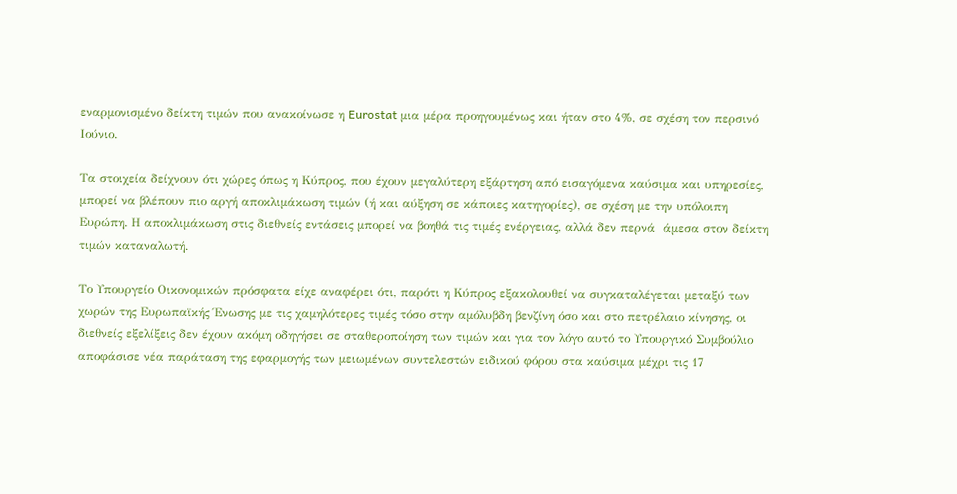εναρμονισμένο δείκτη τιμών που ανακοίνωσε η Eurostat μια μέρα προηγουμένως και ήταν στο 4%, σε σχέση τον περσινό Ιούνιο.

Tα στοιχεία δείχνουν ότι χώρες όπως η Κύπρος, που έχουν μεγαλύτερη εξάρτηση από εισαγόμενα καύσιμα και υπηρεσίες, μπορεί να βλέπουν πιο αργή αποκλιμάκωση τιμών (ή και αύξηση σε κάποιες κατηγορίες), σε σχέση με την υπόλοιπη Ευρώπη. Η αποκλιμάκωση στις διεθνείς εντάσεις μπορεί να βοηθά τις τιμές ενέργειας, αλλά δεν περνά  άμεσα στον δείκτη τιμών καταναλωτή.

Το Υπουργείο Οικονομικών πρόσφατα είχε αναφέρει ότι, παρότι η Κύπρος εξακολουθεί να συγκαταλέγεται μεταξύ των χωρών της Ευρωπαϊκής Ένωσης με τις χαμηλότερες τιμές τόσο στην αμόλυβδη βενζίνη όσο και στο πετρέλαιο κίνησης, οι διεθνείς εξελίξεις δεν έχουν ακόμη οδηγήσει σε σταθεροποίηση των τιμών και για τον λόγο αυτό το Υπουργικό Συμβούλιο αποφάσισε νέα παράταση της εφαρμογής των μειωμένων συντελεστών ειδικού φόρου στα καύσιμα μέχρι τις 17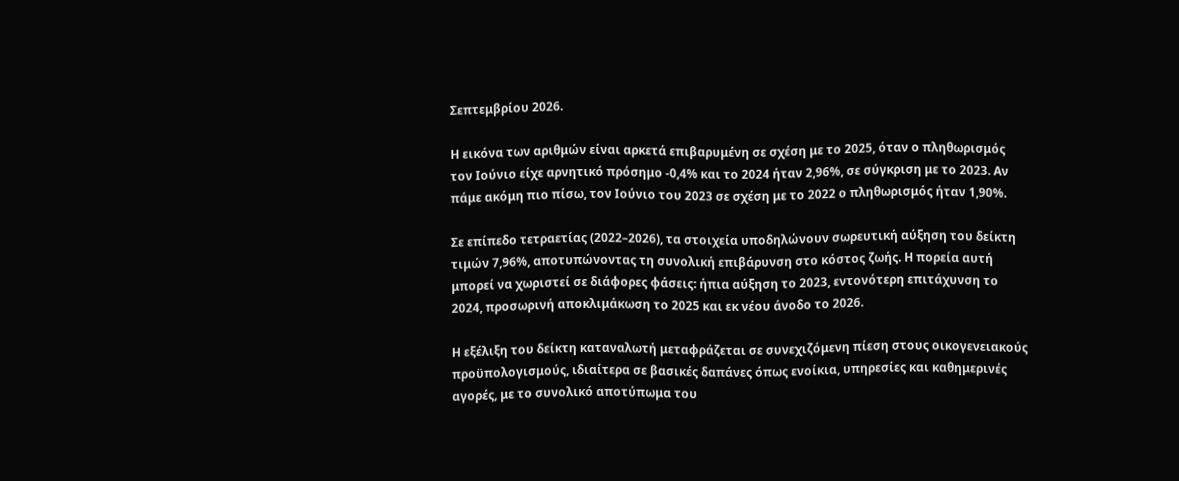Σεπτεμβρίου 2026.

Η εικόνα των αριθμών είναι αρκετά επιβαρυμένη σε σχέση με το 2025, όταν ο πληθωρισμός τον Ιούνιο είχε αρνητικό πρόσημο -0,4% και το 2024 ήταν 2,96%, σε σύγκριση με το 2023. Αν πάμε ακόμη πιο πίσω, τον Ιούνιο του 2023 σε σχέση με το 2022 ο πληθωρισμός ήταν 1,90%.

Σε επίπεδο τετραετίας (2022–2026), τα στοιχεία υποδηλώνουν σωρευτική αύξηση του δείκτη τιμών 7,96%, αποτυπώνοντας τη συνολική επιβάρυνση στο κόστος ζωής. Η πορεία αυτή μπορεί να χωριστεί σε διάφορες φάσεις: ήπια αύξηση το 2023, εντονότερη επιτάχυνση το 2024, προσωρινή αποκλιμάκωση το 2025 και εκ νέου άνοδο το 2026.

Η εξέλιξη του δείκτη καταναλωτή μεταφράζεται σε συνεχιζόμενη πίεση στους οικογενειακούς προϋπολογισμούς, ιδιαίτερα σε βασικές δαπάνες όπως ενοίκια, υπηρεσίες και καθημερινές αγορές, με το συνολικό αποτύπωμα του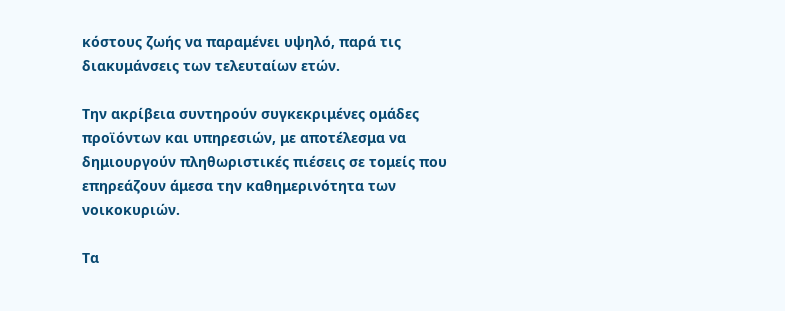κόστους ζωής να παραμένει υψηλό, παρά τις διακυμάνσεις των τελευταίων ετών.

Την ακρίβεια συντηρούν συγκεκριμένες ομάδες προϊόντων και υπηρεσιών, με αποτέλεσμα να δημιουργούν πληθωριστικές πιέσεις σε τομείς που επηρεάζουν άμεσα την καθημερινότητα των νοικοκυριών.

Τα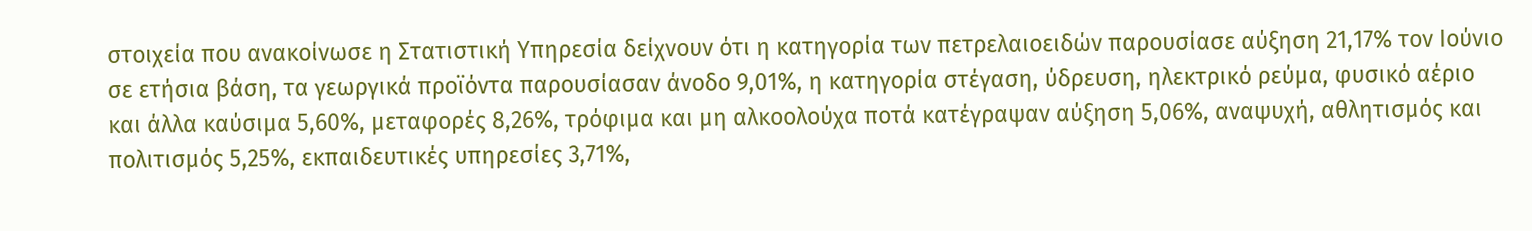στοιχεία που ανακοίνωσε η Στατιστική Υπηρεσία δείχνουν ότι η κατηγορία των πετρελαιοειδών παρουσίασε αύξηση 21,17% τον Ιούνιο σε ετήσια βάση, τα γεωργικά προϊόντα παρουσίασαν άνοδο 9,01%, η κατηγορία στέγαση, ύδρευση, ηλεκτρικό ρεύμα, φυσικό αέριο και άλλα καύσιμα 5,60%, μεταφορές 8,26%, τρόφιμα και μη αλκοολούχα ποτά κατέγραψαν αύξηση 5,06%, αναψυχή, αθλητισμός και πολιτισμός 5,25%, εκπαιδευτικές υπηρεσίες 3,71%,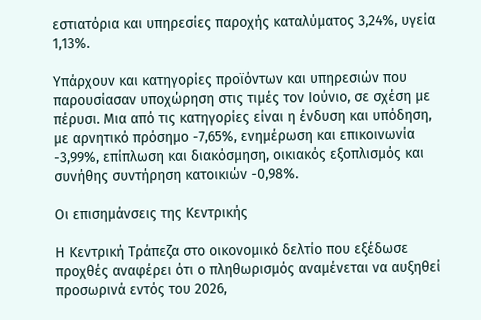εστιατόρια και υπηρεσίες παροχής καταλύματος 3,24%, υγεία 1,13%.

Υπάρχουν και κατηγορίες προϊόντων και υπηρεσιών που παρουσίασαν υποχώρηση στις τιμές τον Ιούνιο, σε σχέση με πέρυσι. Μια από τις κατηγορίες είναι η ένδυση και υπόδηση, με αρνητικό πρόσημο -7,65%, ενημέρωση και επικοινωνία -3,99%, επίπλωση και διακόσμηση, οικιακός εξοπλισμός και συνήθης συντήρηση κατοικιών -0,98%.

Οι επισημάνσεις της Κεντρικής

Η Κεντρική Τράπεζα στο οικονομικό δελτίο που εξέδωσε προχθές αναφέρει ότι ο πληθωρισμός αναμένεται να αυξηθεί προσωρινά εντός του 2026,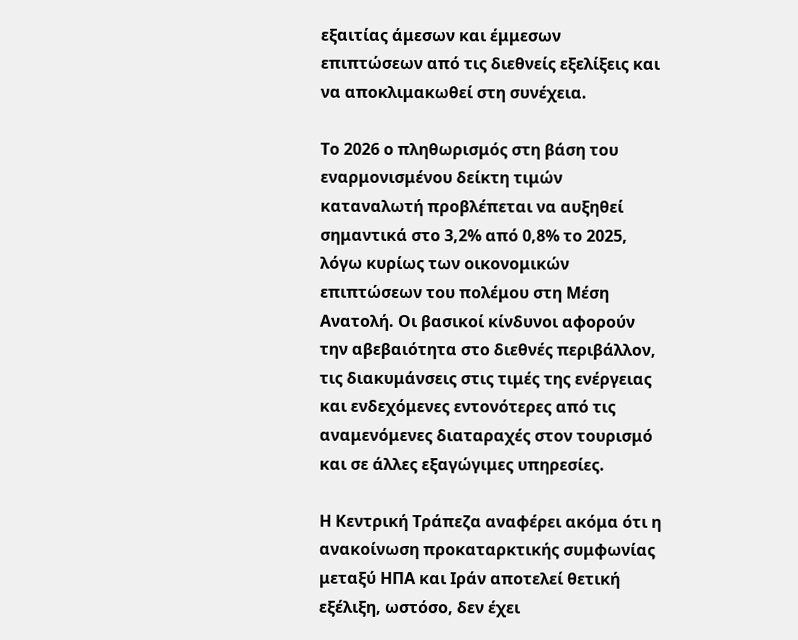εξαιτίας άμεσων και έμμεσων επιπτώσεων από τις διεθνείς εξελίξεις και να αποκλιμακωθεί στη συνέχεια.

Το 2026 ο πληθωρισμός στη βάση του εναρμονισμένου δείκτη τιμών καταναλωτή προβλέπεται να αυξηθεί σημαντικά στο 3,2% από 0,8% το 2025, λόγω κυρίως των οικονομικών επιπτώσεων του πολέμου στη Μέση Ανατολή. Οι βασικοί κίνδυνοι αφορούν την αβεβαιότητα στο διεθνές περιβάλλον, τις διακυμάνσεις στις τιμές της ενέργειας και ενδεχόμενες εντονότερες από τις αναμενόμενες διαταραχές στον τουρισμό και σε άλλες εξαγώγιμες υπηρεσίες.

Η Κεντρική Τράπεζα αναφέρει ακόμα ότι η ανακοίνωση προκαταρκτικής συμφωνίας μεταξύ ΗΠΑ και Ιράν αποτελεί θετική εξέλιξη, ωστόσο, δεν έχει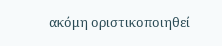ακόμη οριστικοποιηθεί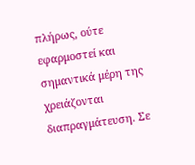πλήρως, ούτε εφαρμοστεί και σημαντικά μέρη της χρειάζονται διαπραγμάτευση. Σε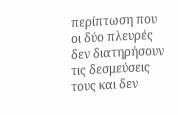περίπτωση που οι δύο πλευρές δεν διατηρήσουν τις δεσμεύσεις τους και δεν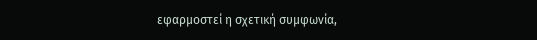εφαρμοστεί η σχετική συμφωνία,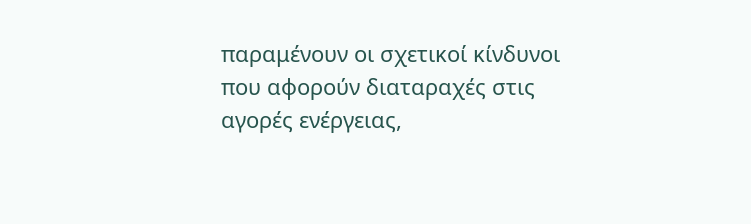παραμένουν οι σχετικοί κίνδυνοι που αφορούν διαταραχές στις αγορές ενέργειας,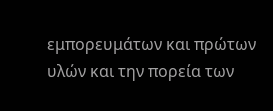εμπορευμάτων και πρώτων υλών και την πορεία των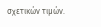σχετικών τιμών.